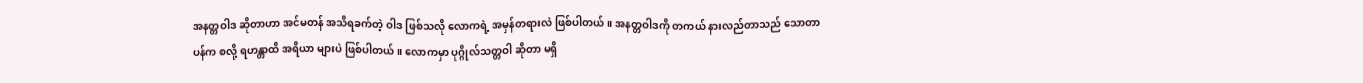အနတ္တဝါဒ ဆိုတာဟာ အင်မတန် အသိရခက်တဲ့ ဝါဒ ဖြစ်သလို လောကရဲ့ အမှန်တရားလဲ ဖြစ်ပါတယ်။ အနတ္တဝါဒကို တကယ် နားလည်တာသည် သောတာပန်က စလို့ ရဟန္တာထိ အရိယာ များပဲ ဖြစ်ပါတယ်။ လောကမှာ ပုဂ္ဂိုလ်သတ္တဝါ ဆိုတာ မရှိ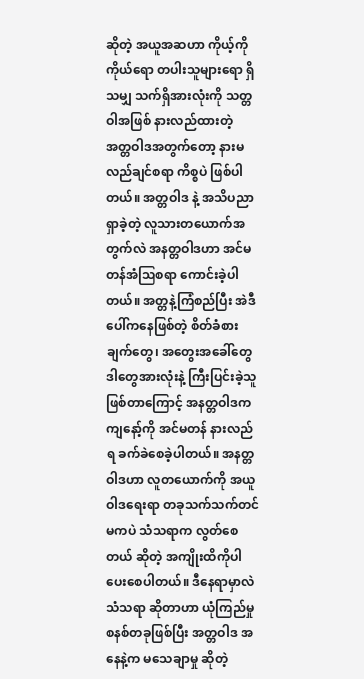ဆိုတဲ့ အယူအဆဟာ ကိုယ့်ကိုကိုယ်ရော တပါးသူများရော ရှိသမျှ သက်ရှိအားလုံးကို သတ္တဝါအဖြစ် နားလည်ထားတဲ့ အတ္တဝါဒအတွက်တော့ နားမလည်ချင်စရာ ကိစ္စပဲ ဖြစ်ပါတယ်။ အတ္တဝါဒ နဲ့ အသိပညာ ရှာခဲ့တဲ့ လူသားတယောက်အတွက်လဲ အနတ္တဝါဒဟာ အင်မတန်အံဩစရာ ကောင်းခဲ့ပါတယ်။ အတ္တနဲ့ကြံစည်ပြီး အဲဒီပေါ်ကနေဖြစ်တဲ့ စိတ်ခံစားချက်တွေ၊ အတွေးအခေါ်တွေ ဒါတွေအားလုံးနဲ့ ကြီးပြင်းခဲ့သူဖြစ်တာကြောင့် အနတ္တဝါဒက ကျနော့်ကို အင်မတန် နားလည်ရ ခက်ခဲစေခဲ့ပါတယ်။ အနတ္တဝါဒဟာ လူတယောက်ကို အယူဝါဒရေးရာ တခုသက်သက်တင် မကပဲ သံသရာက လွတ်စေတယ် ဆိုတဲ့ အကျိုးထိကိုပါ ပေးစေပါတယ်။ ဒီနေရာမှာလဲ သံသရာ ဆိုတာဟာ ယုံကြည်မှု စနစ်တခုဖြစ်ပြီး အတ္တဝါဒ အနေနဲ့က မသေချာမှု ဆိုတဲ့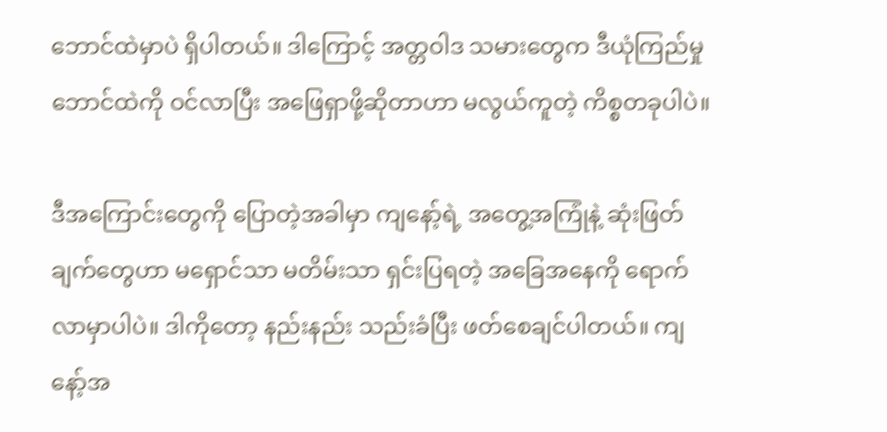ဘောင်ထဲမှာပဲ ရှိပါတယ်။ ဒါကြောင့် အတ္တဝါဒ သမားတွေက ဒီယုံကြည်မှုဘောင်ထဲကို ဝင်လာပြီး အဖြေရှာဖို့ဆိုတာဟာ မလွယ်ကူတဲ့ ကိစ္စတခုပါပဲ။

ဒီအကြောင်းတွေကို ပြောတဲ့အခါမှာ ကျနော့်ရဲ့ အတွေ့အကြုံနဲ့ ဆုံးဖြတ်ချက်တွေဟာ မရှောင်သာ မတိမ်းသာ ရှင်းပြရတဲ့ အခြေအနေကို ရောက်လာမှာပါပဲ။ ဒါကိုတော့ နည်းနည်း သည်းခံပြီး ဖတ်စေချင်ပါတယ်။ ကျနော့်အ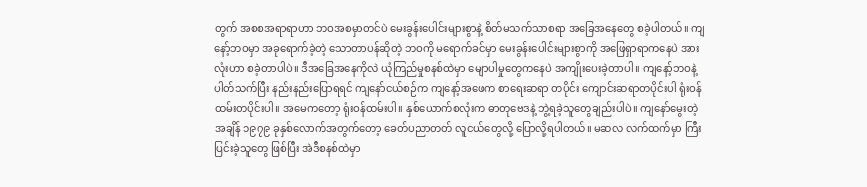တွက် အစစအရာရာဟာ ဘဝအစမှာတင်ပဲ မေးခွန်းပေါင်းများစွာနဲ့ စိတ်မသက်သာစရာ အခြေအနေတွေ စခဲ့ပါတယ်။ ကျနော့်ဘဝမှာ အခုရောက်ခဲ့တဲ့ သောတာပန်ဆိုတဲ့ ဘဝကို မရောက်ခင်မှာ မေးခွန်းပေါင်းများစွာကို အဖြေရှာရာကနေပဲ အားလုံးဟာ စခဲ့တာပါပဲ။ ဒီအခြေအနေကိုလဲ ယုံကြည်မှုစနစ်ထဲမှာ မျောပါမှုတွေကနေပဲ အကျိုးပေးခဲ့တာပါ။ ကျနော့်ဘဝနဲ့ပါတ်သက်ပြီး နည်းနည်းပြောရရင် ကျနော်ငယ်စဉ်က ကျနော့်အဖေက စာရေးဆရာ တပိုင်း ကျောင်းဆရာတပိုင်းပါ ရုံးဝန်ထမ်းတပိုင်းပါ။ အမေကတော့ ရုံးဝန်ထမ်းပါ။ နှစ်ယောက်စလုံးက ဓာတုဗေဒနဲ့ ဘွဲ့ရခဲ့သူတွေချည်းပါပဲ။ ကျနော်မွေးတဲ့အချိန် ၁၉၇၉ ခုနှစ်လောက်အတွက်တော့ ခေတ်ပညာတတ် လူငယ်တွေလို့ ပြောလို့ရပါတယ်။ မဆလ လက်ထက်မှာ ကြီးပြင်းခဲ့သူတွေ ဖြစ်ပြီး အဲဒီစနစ်ထဲမှာ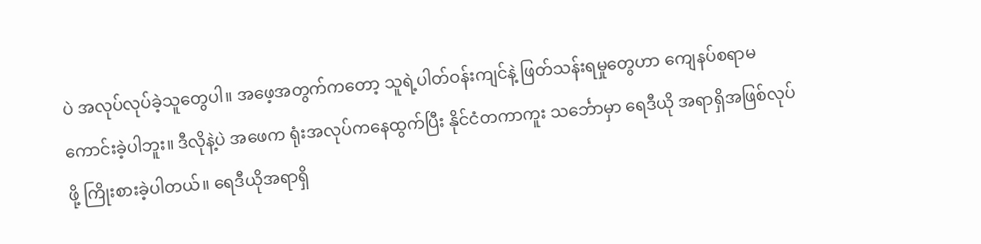ပဲ အလုပ်လုပ်ခဲ့သူတွေပါ။ အဖေ့အတွက်ကတော့ သူရဲ့ပါတ်ဝန်းကျင်နဲ့ ဖြတ်သန်းရမှုတွေဟာ ကျေနပ်စရာမကောင်းခဲ့ပါဘူး။ ဒီလိုနဲ့ပဲ အဖေက ရုံးအလုပ်ကနေထွက်ပြီး နိုင်ငံတကာကူး သင်္ဘောမှာ ရေဒီယို အရာရှိအဖြစ်လုပ်ဖို့ ကြိုးစားခဲ့ပါတယ်။ ရေဒီယိုအရာရှိ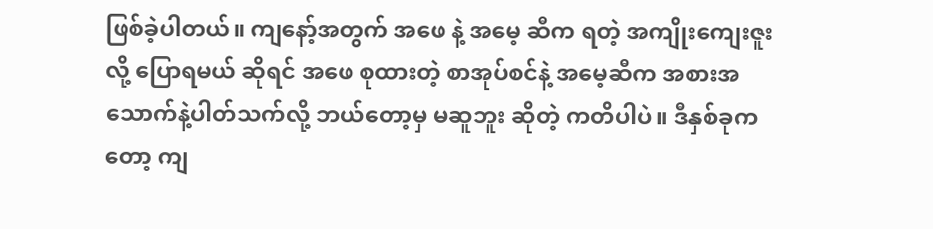ဖြစ်ခဲ့ပါတယ်။ ကျနော့်အတွက် အဖေ နဲ့ အမေ့ ဆီက ရတဲ့ အကျိုးကျေးဇူးလို့ ပြောရမယ် ဆိုရင် အဖေ စုထားတဲ့ စာအုပ်စင်နဲ့ အမေ့ဆီက အစားအသောက်နဲ့ပါတ်သက်လို့ ဘယ်တော့မှ မဆူဘူး ဆိုတဲ့ ကတိပါပဲ။ ဒီနှစ်ခုကတော့ ကျ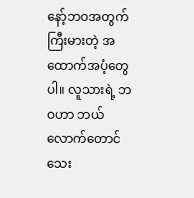နော့်ဘဝအတွက် ကြီးမားတဲ့ အထောက်အပံ့တွေပါ။ လူသားရဲ့ ဘဝဟာ ဘယ်လောက်တောင် သေး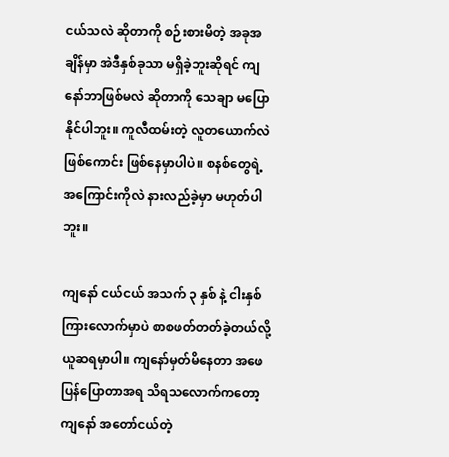ငယ်သလဲ ဆိုတာကို စဉ်းစားမိတဲ့ အခုအချိန်မှာ အဲဒီနှစ်ခုသာ မရှိခဲ့ဘူးဆိုရင် ကျနော်ဘာဖြစ်မလဲ ဆိုတာကို သေချာ မပြောနိုင်ပါဘူး။ ကူလီထမ်းတဲ့ လူတယောက်လဲ ဖြစ်ကောင်း ဖြစ်နေမှာပါပဲ။ စနစ်တွေရဲ့ အကြောင်းကိုလဲ နားလည်ခဲ့မှာ မဟုတ်ပါဘူး။

ကျနော် ငယ်ငယ် အသက် ၃ နှစ် နဲ့ ငါးနှစ်ကြားလောက်မှာပဲ စာစဖတ်တတ်ခဲ့တယ်လို့ ယူဆရမှာပါ။ ကျနော်မှတ်မိနေတာ အဖေပြန်ပြောတာအရ သိရသလောက်ကတော့ ကျနော် အတော်ငယ်တဲ့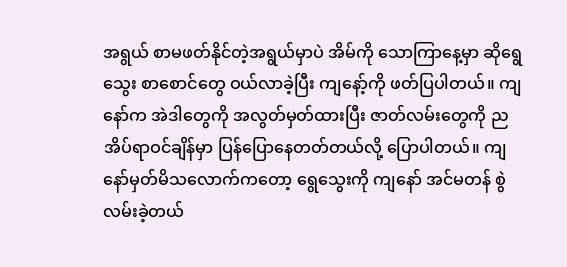အရွယ် စာမဖတ်နိုင်တဲ့အရွယ်မှာပဲ အိမ်ကို သောကြာနေ့မှာ ဆိုရွေသွေး စာစောင်တွေ ဝယ်လာခဲ့ပြီး ကျနော့်ကို ဖတ်ပြပါတယ်။ ကျနော်က အဲဒါတွေကို အလွတ်မှတ်ထားပြီး ဇာတ်လမ်းတွေကို ညအိပ်ရာဝင်ချိန်မှာ ပြန်ပြောနေတတ်တယ်လို့ ပြောပါတယ်။ ကျနော်မှတ်မိသလောက်ကတော့ ရွေသွေးကို ကျနော် အင်မတန် စွဲလမ်းခဲ့တယ်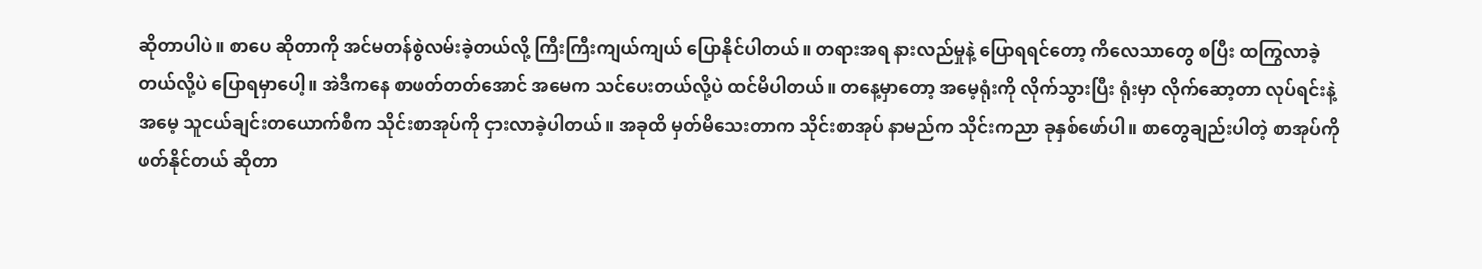ဆိုတာပါပဲ။ စာပေ ဆိုတာကို အင်မတန်စွဲလမ်းခဲ့တယ်လို့ ကြီးကြီးကျယ်ကျယ် ပြောနိုင်ပါတယ်။ တရားအရ နားလည်မှုနဲ့ ပြောရရင်တော့ ကိလေသာတွေ စပြီး ထကြွလာခဲ့တယ်လို့ပဲ ပြောရမှာပေါ့။ အဲဒီကနေ စာဖတ်တတ်အောင် အမေက သင်ပေးတယ်လို့ပဲ ထင်မိပါတယ်။ တနေ့မှာတော့ အမေ့ရုံးကို လိုက်သွားပြီး ရုံးမှာ လိုက်ဆော့တာ လုပ်ရင်းနဲ့ အမေ့ သူငယ်ချင်းတယောက်စီက သိုင်းစာအုပ်ကို ငှားလာခဲ့ပါတယ်။ အခုထိ မှတ်မိသေးတာက သိုင်းစာအုပ် နာမည်က သိုင်းကညာ ခုနှစ်ဖော်ပါ။ စာတွေချည်းပါတဲ့ စာအုပ်ကို ဖတ်နိုင်တယ် ဆိုတာ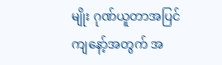မျိုး ဂုဏ်ယူတာအပြင် ကျနော့်အတွက် အ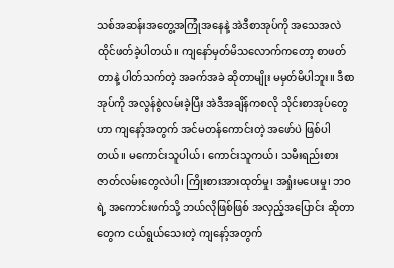သစ်အဆန်းအတွေ့အကြုံအနေနဲ့ အဲဒီစာအုပ်ကို အသေအလဲ ထိုင်ဖတ်ခဲ့ပါတယ်။ ကျနော်မှတ်မိသလောက်ကတော့ စာဖတ်တာနဲ့ ပါတ်သက်တဲ့ အခက်အခဲ ဆိုတာမျိုး မမှတ်မိပါဘူး။ ဒီစာအုပ်ကို အလွန်စွဲလမ်းခဲ့ပြီး အဲဒီအချိန်ကစလို သိုင်းစာအုပ်တွေဟာ ကျနော့်အတွက် အင်မတန်ကောင်းတဲ့ အဖော်ပဲ ဖြစ်ပါတယ်။ မကောင်းသူပါယ်၊ ကောင်းသူကယ်၊ သမီးရည်းစား ဇာတ်လမ်းတွေလဲပါ၊ ကြိုးစားအားထုတ်မှု၊ အရှုံးမပေးမှု၊ ဘဝရဲ့ အကောင်းဖက်သို့ ဘယ်လိုဖြစ်ဖြစ် အလှည့်အပြောင်း ဆိုတာတွေက ငယ်ရွယ်သေးတဲ့ ကျနော့်အတွက်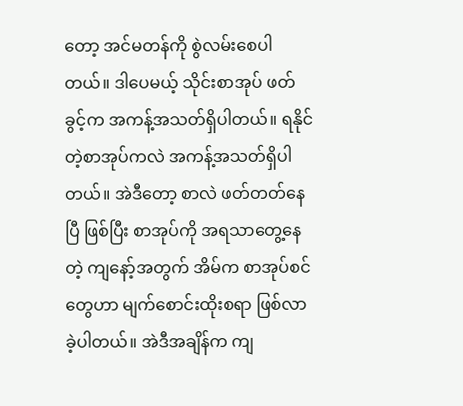တော့ အင်မတန်ကို စွဲလမ်းစေပါတယ်။ ဒါပေမယ့် သိုင်းစာအုပ် ဖတ်ခွင့်က အကန့်အသတ်ရှိပါတယ်။ ရနိုင်တဲ့စာအုပ်ကလဲ အကန့်အသတ်ရှိပါတယ်။ အဲဒီတော့ စာလဲ ဖတ်တတ်နေပြီ ဖြစ်ပြီး စာအုပ်ကို အရသာတွေ့နေတဲ့ ကျနော့်အတွက် အိမ်က စာအုပ်စင်တွေဟာ မျက်စောင်းထိုးစရာ ဖြစ်လာခဲ့ပါတယ်။ အဲဒီအချိန်က ကျ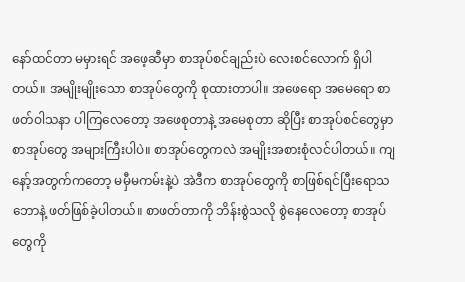နော်ထင်တာ မမှားရင် အဖေ့ဆီမှာ စာအုပ်စင်ချည်းပဲ လေးစင်လောက် ရှိပါတယ်။ အမျိုးမျိုးသော စာအုပ်တွေကို စုထားတာပါ။ အဖေရော အမေရော စာဖတ်ဝါသနာ ပါကြလေတော့ အဖေစုတာနဲ့ အမေစုတာ ဆိုပြီး စာအုပ်စင်တွေမှာ စာအုပ်တွေ အများကြီးပါပဲ။ စာအုပ်တွေကလဲ အမျိုးအစားစုံလင်ပါတယ်။ ကျနော့်အတွက်ကတော့ မမှီမကမ်းနဲ့ပဲ အဲဒီက စာအုပ်တွေကို စာဖြစ်ရင်ပြီးရောသဘောနဲ့ ဖတ်ဖြစ်ခဲ့ပါတယ်။ စာဖတ်တာကို ဘိန်းစွဲသလို စွဲနေလေတော့ စာအုပ်တွေကို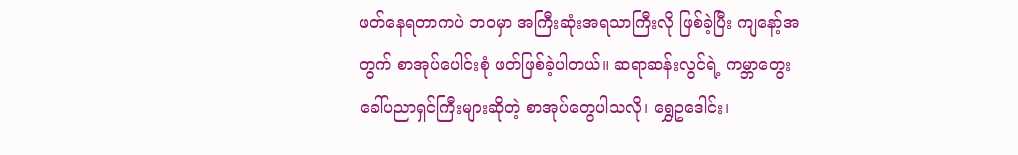ဖတ်နေရတာကပဲ ဘဝမှာ အကြီးဆုံးအရသာကြီးလို ဖြစ်ခဲ့ပြီး ကျနော့်အတွက် စာအုပ်ပေါင်းစုံ ဖတ်ဖြစ်ခဲ့ပါတယ်။ ဆရာဆန်းလွင်ရဲ့ ကမ္ဘာတွေးခေါ်ပညာရှင်ကြီးများဆိုတဲ့ စာအုပ်တွေပါသလို၊ ရွှေဥဒေါင်း၊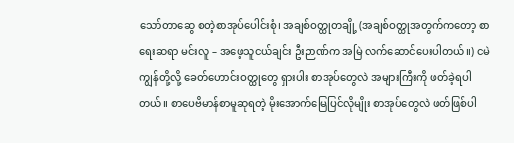သော်တာဆွေ စတဲ့စာအုပ်ပေါင်းစုံ၊ အချစ်ဝတ္ထုတချို့ (အချစ်ဝတ္ထုအတွက်ကတော့ စာရေးဆရာ မင်းလူ – အဖေ့သူငယ်ချင်း ဦးဉာဏ်က အမြဲ လက်ဆောင်ပေးပါတယ်။) ငမဲကျွန်တို့လို့ ခေတ်ဟောင်းဝတ္ထုတွေ ရှားပါး စာအုပ်တွေလဲ အများကြီးကို ဖတ်ခဲ့ရပါတယ်။ စာပေဗိမာန်စာမူဆုရတဲ့ မိုးအောက်မြေပြင်လိုမျိုး စာအုပ်တွေလဲ ဖတ်ဖြစ်ပါ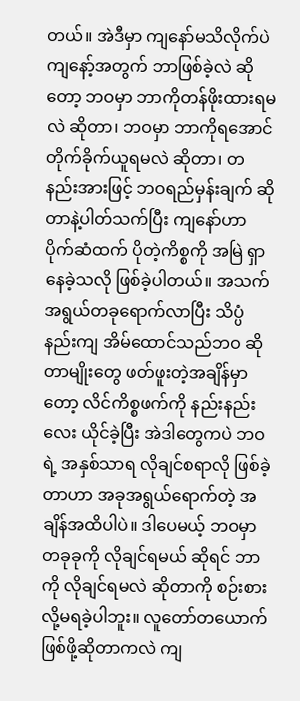တယ်။ အဲဒီမှာ ကျနော်မသိလိုက်ပဲ ကျနော့်အတွက် ဘာဖြစ်ခဲ့လဲ ဆိုတော့ ဘဝမှာ ဘာကိုတန်ဖိုးထားရမလဲ ဆိုတာ၊ ဘဝမှာ ဘာကိုရအောင် တိုက်ခိုက်ယူရမလဲ ဆိုတာ၊ တနည်းအားဖြင့် ဘဝရည်မှန်းချက် ဆိုတာနဲ့ပါတ်သက်ပြီး ကျနော်ဟာ ပိုက်ဆံထက် ပိုတဲ့ကိစ္စကို အမြဲ ရှာနေခဲ့သလို ဖြစ်ခဲ့ပါတယ်။ အသက်အရွယ်တခုရောက်လာပြီး သိပ္ပံနည်းကျ အိမ်ထောင်သည်ဘဝ ဆိုတာမျိုးတွေ ဖတ်ဖူးတဲ့အချိန်မှာတော့ လိင်ကိစ္စဖက်ကို နည်းနည်းလေး ယိုင်ခဲ့ပြီး အဲဒါတွေကပဲ ဘဝရဲ့ အနှစ်သာရ လိုချင်စရာလို ဖြစ်ခဲ့တာဟာ အခုအရွယ်ရောက်တဲ့ အချိန်အထိပါပဲ။ ဒါပေမယ့် ဘဝမှာ တခုခုကို လိုချင်ရမယ် ဆိုရင် ဘာကို လိုချင်ရမလဲ ဆိုတာကို စဉ်းစားလို့မရခဲ့ပါဘူး။ လူတော်တယောက် ဖြစ်ဖို့ဆိုတာကလဲ ကျ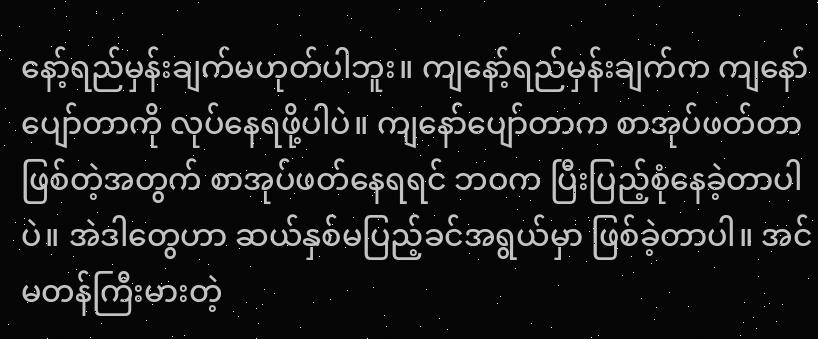နော့်ရည်မှန်းချက်မဟုတ်ပါဘူး။ ကျနော့်ရည်မှန်းချက်က ကျနော်ပျော်တာကို လုပ်နေရဖို့ပါပဲ။ ကျနော်ပျော်တာက စာအုပ်ဖတ်တာ ဖြစ်တဲ့အတွက် စာအုပ်ဖတ်နေရရင် ဘဝက ပြီးပြည့်စုံနေခဲ့တာပါပဲ။ အဲဒါတွေဟာ ဆယ်နှစ်မပြည့်ခင်အရွယ်မှာ ဖြစ်ခဲ့တာပါ။ အင်မတန်ကြီးမားတဲ့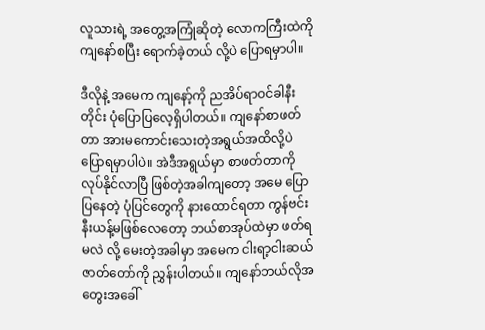လူသားရဲ့ အတွေ့အကြုံဆိုတဲ့ လောကကြီးထဲကို ကျနော်စပြီး ရောက်ခဲ့တယ် လို့ပဲ ပြောရမှာပါ။

ဒီလိုနဲ့ အမေက ကျနော့်ကို ညအိပ်ရာဝင်ခါနီးတိုင်း ပုံပြောပြလေ့ရှိပါတယ်။ ကျနော်စာဖတ်တာ အားမကောင်းသေးတဲ့အရွယ်အထိလို့ပဲ ပြောရမှာပါပဲ။ အဲဒီအရွယ်မှာ စာဖတ်တာကို လုပ်နိုင်လာပြီ ဖြစ်တဲ့အခါကျတော့ အမေ ပြောပြနေတဲ့ ပုံပြင်တွေကို နားထောင်ရတာ ကွန်ဗင်းနီးယန့်မဖြစ်လေတော့ ဘယ်စာအုပ်ထဲမှာ ဖတ်ရမလဲ လို့ မေးတဲ့အခါမှာ အမေက ငါးရာ့ငါးဆယ် ဇာတ်တော်ကို ညွှန်းပါတယ်။ ကျနော်ဘယ်လိုအတွေးအခေါ်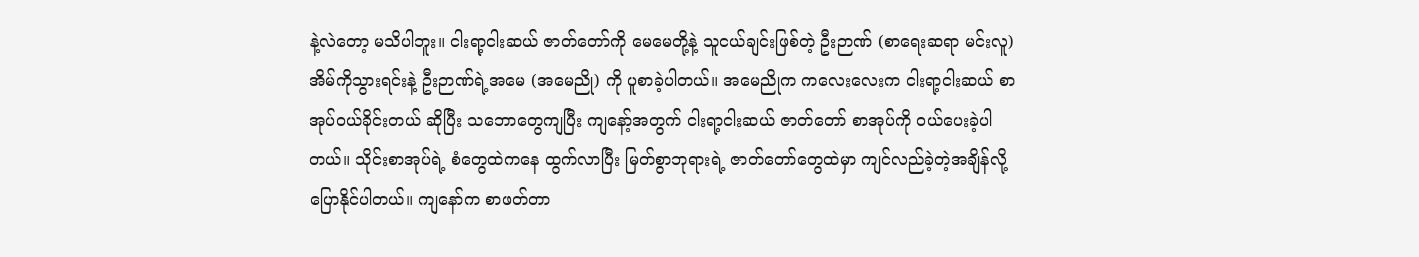နဲ့လဲတော့ မသိပါဘူး။ ငါးရာ့ငါးဆယ် ဇာတ်တော်ကို မေမေတို့နဲ့ သူငယ်ချင်းဖြစ်တဲ့ ဦးဉာဏ် (စာရေးဆရာ မင်းလူ) အိမ်ကိုသွားရင်းနဲ့ ဦးဉာဏ်ရဲ့အမေ (အမေညို) ကို ပူစာခဲ့ပါတယ်။ အမေညိုက ကလေးလေးက ငါးရာ့ငါးဆယ် စာအုပ်ဝယ်ခိုင်းတယ် ဆိုပြီး သဘောတွေကျပြီး ကျနော့်အတွက် ငါးရာ့ငါးဆယ် ဇာတ်တော် စာအုပ်ကို ဝယ်ပေးခဲ့ပါတယ်။ သိုင်းစာအုပ်ရဲ့ စံတွေထဲကနေ ထွက်လာပြီး မြတ်စွာဘုရားရဲ့ ဇာတ်တော်တွေထဲမှာ ကျင်လည်ခဲ့တဲ့အချိန်လို့ ပြောနိုင်ပါတယ်။ ကျနော်က စာဖတ်တာ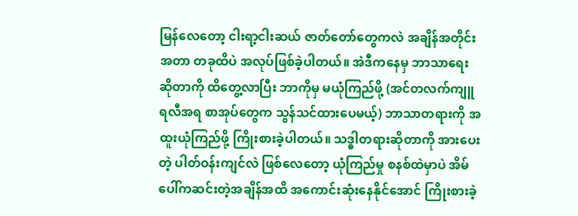မြန်လေတော့ ငါးရာ့ငါးဆယ် ဇာတ်တော်တွေကလဲ အချိန်အတိုင်းအတာ တခုထိပဲ အလုပ်ဖြစ်ခဲ့ပါတယ်။ အဲဒီကနေမှ ဘာသာရေး ဆိုတာကို ထိတွေ့လာပြီး ဘာကိုမှ မယုံကြည်ဖို့ (အင်တလက်ကျူရလီအရ စာအုပ်တွေက သွန်သင်ထားပေမယ့်) ဘာသာတရားကို အထူးယုံကြည်ဖို့ ကြိုးစားခဲ့ပါတယ်။ သဒ္ဓါတရားဆိုတာကို အားပေးတဲ့ ပါတ်ဝန်းကျင်လဲ ဖြစ်လေတော့ ယုံကြည်မှု စနစ်ထဲမှာပဲ အိမ်ပေါ်ကဆင်းတဲ့အချိန်အထိ အကောင်းဆုံးနေနိုင်အောင် ကြိုးစားခဲ့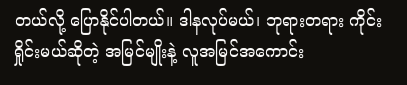တယ်လို့ ပြောနိုင်ပါတယ်။ ဒါနလုပ်မယ်၊ ဘုရားတရား ကိုင်းရှိုင်းမယ်ဆိုတဲ့ အမြင်မျိုးနဲ့ လူအမြင်အကောင်း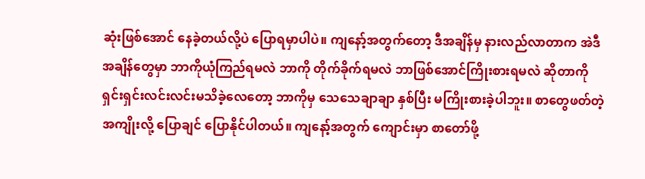ဆုံးဖြစ်အောင် နေခဲ့တယ်လို့ပဲ ပြောရမှာပါပဲ။ ကျနော့်အတွက်တော့ ဒီအချိန်မှ နားလည်လာတာက အဲဒီအချိန်တွေမှာ ဘာကိုယုံကြည်ရမလဲ ဘာကို တိုက်ခိုက်ရမလဲ ဘာဖြစ်အောင်ကြိုးစားရမလဲ ဆိုတာကို ရှင်းရှင်းလင်းလင်းမသိခဲ့လေတော့ ဘာကိုမှ သေသေချာချာ နှစ်ပြီး မကြိုးစားခဲ့ပါဘူး။ စာတွေဖတ်တဲ့အကျိုးလို့ ပြောချင် ပြောနိုင်ပါတယ်။ ကျနော့်အတွက် ကျောင်းမှာ စာတော်ဖို့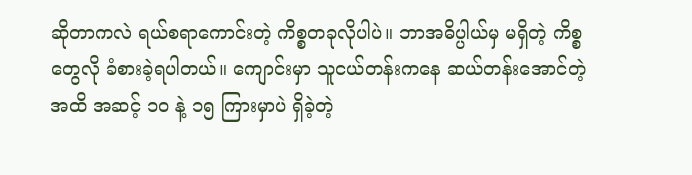ဆိုတာကလဲ ရယ်စရာကောင်းတဲ့ ကိစ္စတခုလိုပါပဲ။ ဘာအဓိပ္ပါယ်မှ မရှိတဲ့ ကိစ္စတွေလို ခံစားခဲ့ရပါတယ်။ ကျောင်းမှာ သူငယ်တန်းကနေ ဆယ်တန်းအောင်တဲ့အထိ အဆင့် ၁၀ နဲ့ ၁၅ ကြားမှာပဲ ရှိခဲ့တဲ့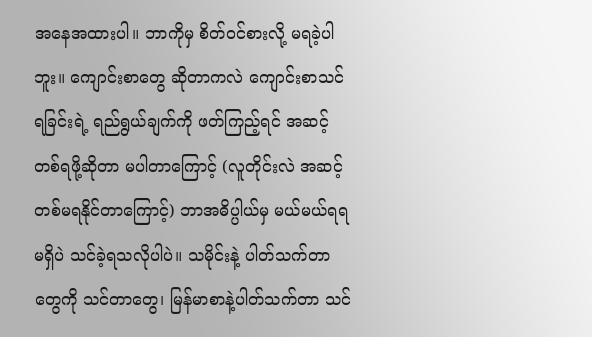အနေအထားပါ။ ဘာကိုမှ စိတ်ဝင်စားလို့ မရခဲ့ပါဘူး။ ကျောင်းစာတွေ ဆိုတာကလဲ ကျောင်းစာသင်ရခြင်းရဲ့ ရည်ရွယ်ချက်ကို ဖတ်ကြည့်ရင် အဆင့်တစ်ရဖို့ဆိုတာ မပါတာကြောင့် (လူတိုင်းလဲ အဆင့်တစ်မရနိုင်တာကြောင့်) ဘာအဓိပ္ပါယ်မှ မယ်မယ်ရရ မရှိပဲ သင်ခဲ့ရသလိုပါပဲ။ သမိုင်းနဲ့ ပါတ်သက်တာတွေကို သင်တာတွေ၊ မြန်မာစာနဲ့ပါတ်သက်တာ သင်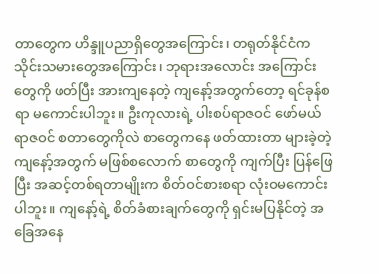တာတွေက ဟိန္ဒူပညာရှိတွေအကြောင်း၊ တရုတ်နိုင်ငံက သိုင်းသမားတွေအကြောင်း၊ ဘုရားအလောင်း အကြောင်းတွေကို ဖတ်ပြီး အားကျနေတဲ့ ကျနော့်အတွက်တော့ ရင်ခုန်စရာ မကောင်းပါဘူး။ ဦးကုလားရဲ့ ပါးစပ်ရာဇဝင် ဖော်မယ် ရာဇဝင် စတာတွေကိုလဲ စာတွေကနေ ဖတ်ထားတာ များခဲ့တဲ့ ကျနော့်အတွက် မဖြစ်စလောက် စာတွေကို ကျက်ပြီး ပြန်ဖြေပြီး အဆင့်တစ်ရတာမျိုးက စိတ်ဝင်စားစရာ လုံးဝမကောင်းပါဘူး။ ကျနော့်ရဲ့ စိတ်ခံစားချက်တွေကို ရှင်းမပြနိုင်တဲ့ အခြေအနေ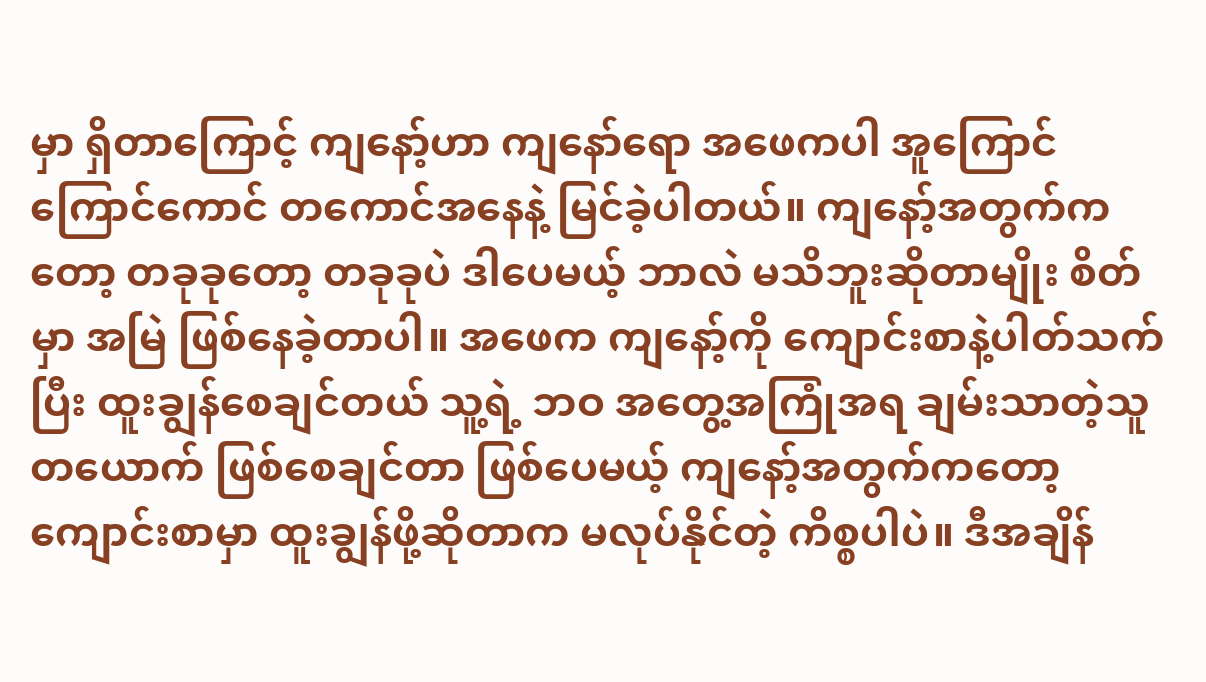မှာ ရှိတာကြောင့် ကျနော့်ဟာ ကျနော်ရော အဖေကပါ အူကြောင်ကြောင်ကောင် တကောင်အနေနဲ့ မြင်ခဲ့ပါတယ်။ ကျနော့်အတွက်ကတော့ တခုခုတော့ တခုခုပဲ ဒါပေမယ့် ဘာလဲ မသိဘူးဆိုတာမျိုး စိတ်မှာ အမြဲ ဖြစ်နေခဲ့တာပါ။ အဖေက ကျနော့်ကို ကျောင်းစာနဲ့ပါတ်သက်ပြီး ထူးချွန်စေချင်တယ် သူ့ရဲ့ ဘဝ အတွေ့အကြုံအရ ချမ်းသာတဲ့သူတယောက် ဖြစ်စေချင်တာ ဖြစ်ပေမယ့် ကျနော့်အတွက်ကတော့ ကျောင်းစာမှာ ထူးချွန်ဖို့ဆိုတာက မလုပ်နိုင်တဲ့ ကိစ္စပါပဲ။ ဒီအချိန်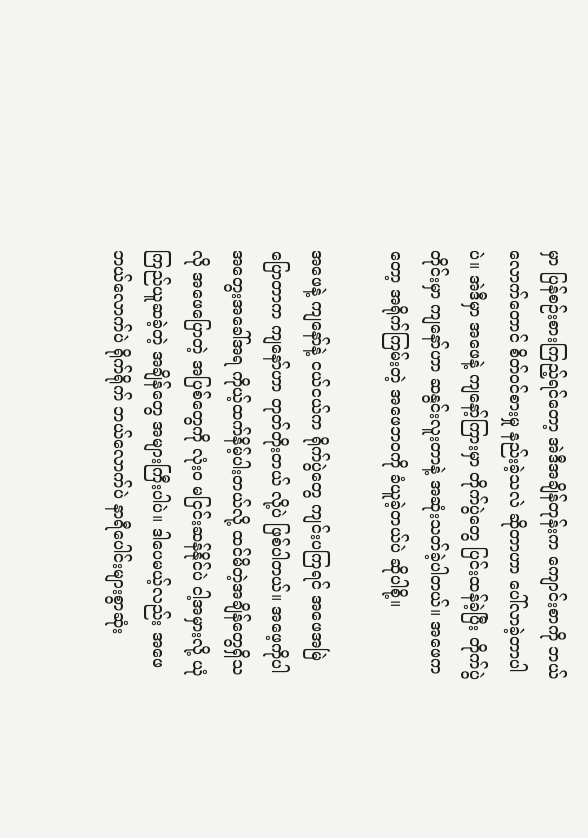မှာ ပြန်စဉ်းစားကြည့်ရင်တော့ အဲဒီအချိန်တုန်းက ကျောင်းစာကို ဘယ်လောက်တောင် စိတ်ဝင်စားမှု နည်းခဲ့သလဲ ဆိုတာဟာ ပေါ်လာခဲ့တာပါပဲ။ အဲဒီမှာ အဖေနဲ့ ကျနော့်ကြားမှာ တိုက်ပွဲတွေ ပြင်းထန်ခဲ့ပြီး တိုက်ပွဲတိုင်းမှာ ကျနော်ဟာ ဆနွင်းလူးတာနဲ့ အဆုံးသတ်ခဲ့ပါတယ်။ အဖေကတော့ အရိုက်ကြမ်းတဲ့ အဖေဘဝကို ခံယူခဲ့တယ်ပဲ ဆိုပါစို့။

အဖေနဲ့ ကျနော်နဲ့ ငယ်ငယ်က ရိုက်ပွဲတွေ ကျင်းပကြရင် အဖေအမြဲပြောတာက ကျနော်ဟာ တုတ်တိုးတယ် လို့ပဲ ဖြစ်ပါတယ်။ အဖေ့ကိုပါ အတွေးအခေါ်အရ ကိုယ့်ထက်နိမ့်ပါးတယ်လို့ ထင်မိတဲ့အချိန်တွေရှိသလို အဖေပြောတဲ့ အပြစ်တွေကို လုံးဝ မငြင်းဆန်နိုင်ပဲ ငါ့အမှားလို့ ယုံကြည်ယူဆခဲ့တဲ့ အချိန်တွေ အများကြီးပါပဲ။ ဒါပေမယ့်လည်း အဖေ ဘယ်လောက်ပဲ ရိုက်ရိုက် ဘယ်လောက်ပဲ နာရီပေါင်းများစွာဆုံး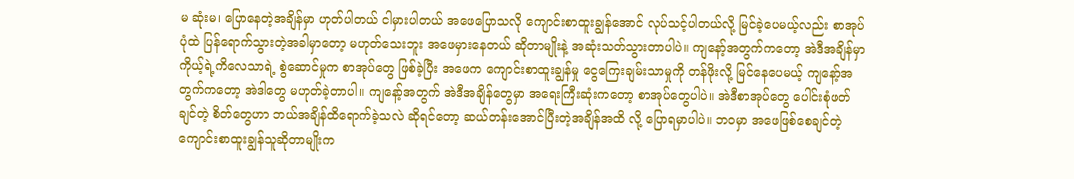မ ဆုံးမ၊ ပြောနေတဲ့အချိန်မှာ ဟုတ်ပါတယ် ငါမှားပါတယ် အဖေပြောသလို ကျောင်းစာထူးချွန်အောင် လုပ်သင့်ပါတယ်လို့ မြင်ခဲ့ပေမယ့်လည်း စာအုပ်ပုံထဲ ပြန်ရောက်သွားတဲ့အခါမှာတော့ မဟုတ်သေးဘူး အဖေမှားနေတယ် ဆိုတာမျိုးနဲ့ အဆုံးသတ်သွားတာပါပဲ။ ကျနော့်အတွက်ကတော့ အဲဒီအချိန်မှာ ကိုယ့်ရဲ့ကိလေသာရဲ့ စွဲဆောင်မှုက စာအုပ်တွေ ဖြစ်ခဲ့ပြီး အဖေက ကျောင်းစာထူးချွန်မှု ငွေကြေးချမ်းသာမှုကို တန်ဖိုးလို့ မြင်နေပေမယ့် ကျနော့်အတွက်ကတော့ အဲဒါတွေ မဟုတ်ခဲ့တာပါ။ ကျနော့်အတွက် အဲဒီအချိန်တွေမှာ အရေးကြီးဆုံးကတော့ စာအုပ်တွေပါပဲ။ အဲဒီစာအုပ်တွေ ပေါင်းစုံဖတ်ချင်တဲ့ စိတ်တွေဟာ ဘယ်အချိန်ထိရောက်ခဲ့သလဲ ဆိုရင်တော့ ဆယ်တန်းအောင်ပြီးတဲ့အချိန်အထိ လို့ ပြောရမှာပါပဲ။ ဘဝမှာ အဖေဖြစ်စေချင်တဲ့ ကျောင်းစာထူးချွန်သူဆိုတာမျိုးက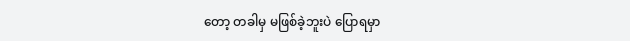တော့ တခါမှ မဖြစ်ခဲ့ဘူးပဲ ပြောရမှာ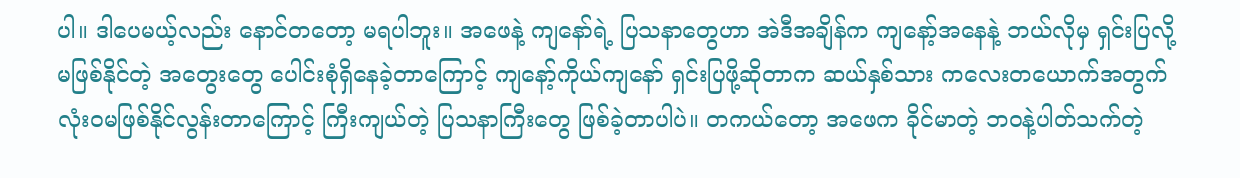ပါ။ ဒါပေမယ့်လည်း နောင်တတော့ မရပါဘူး။ အဖေနဲ့ ကျနော်ရဲ့ ပြသနာတွေဟာ အဲဒီအချိန်က ကျနော့်အနေနဲ့ ဘယ်လိုမှ ရှင်းပြလို့ မဖြစ်နိုင်တဲ့ အတွေးတွေ ပေါင်းစုံရှိနေခဲ့တာကြောင့် ကျနော့်ကိုယ်ကျနော် ရှင်းပြဖို့ဆိုတာက ဆယ်နှစ်သား ကလေးတယောက်အတွက် လုံးဝမဖြစ်နိုင်လွန်းတာကြောင့် ကြီးကျယ်တဲ့ ပြသနာကြီးတွေ ဖြစ်ခဲ့တာပါပဲ။ တကယ်တော့ အဖေက ခိုင်မာတဲ့ ဘဝနဲ့ပါတ်သက်တဲ့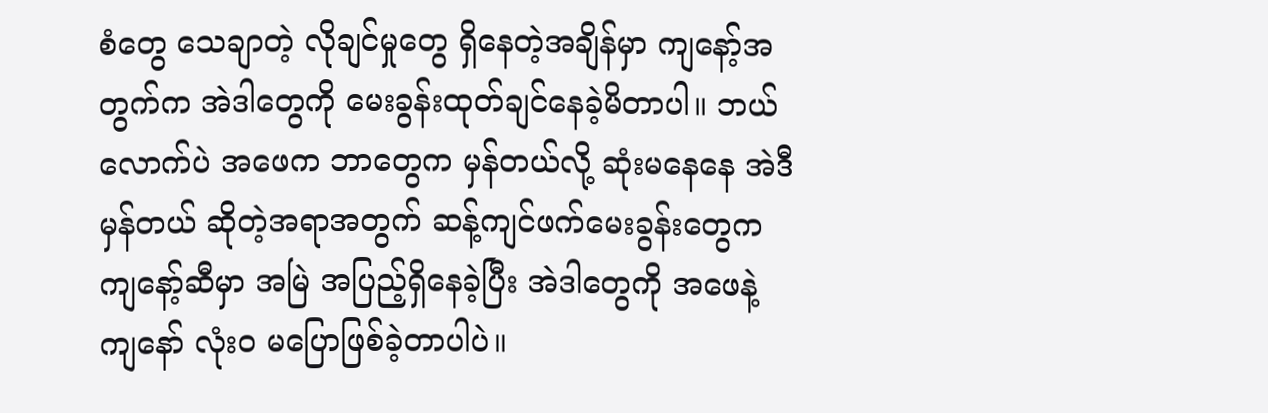စံတွေ သေချာတဲ့ လိုချင်မှုတွေ ရှိနေတဲ့အချိန်မှာ ကျနော့်အတွက်က အဲဒါတွေကို မေးခွန်းထုတ်ချင်နေခဲ့မိတာပါ။ ဘယ်လောက်ပဲ အဖေက ဘာတွေက မှန်တယ်လို့ ဆုံးမနေနေ အဲဒီမှန်တယ် ဆိုတဲ့အရာအတွက် ဆန့်ကျင်ဖက်မေးခွန်းတွေက ကျနော့်ဆီမှာ အမြဲ အပြည့်ရှိနေခဲ့ပြီး အဲဒါတွေကို အဖေနဲ့ ကျနော် လုံးဝ မပြောဖြစ်ခဲ့တာပါပဲ။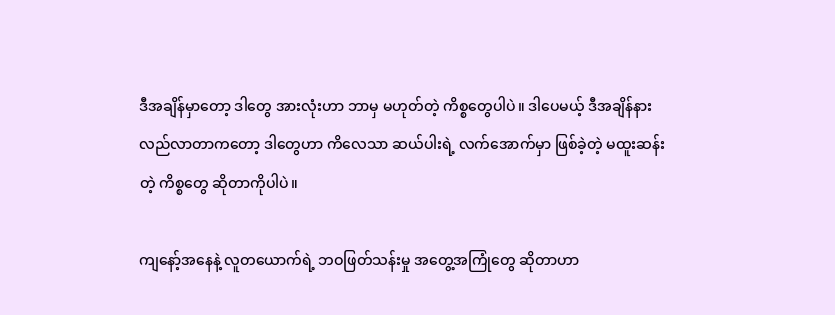ဒီအချိန်မှာတော့ ဒါတွေ အားလုံးဟာ ဘာမှ မဟုတ်တဲ့ ကိစ္စတွေပါပဲ။ ဒါပေမယ့် ဒီအချိန်နားလည်လာတာကတော့ ဒါတွေဟာ ကိလေသာ ဆယ်ပါးရဲ့ လက်အောက်မှာ ဖြစ်ခဲ့တဲ့ မထူးဆန်းတဲ့ ကိစ္စတွေ ဆိုတာကိုပါပဲ။

ကျနော့်အနေနဲ့ လူတယောက်ရဲ့ ဘဝဖြတ်သန်းမှု အတွေ့အကြုံတွေ ဆိုတာဟာ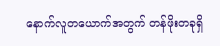နောက်လူတယောက်အတွက် တန်ဖိုးတခုရှိ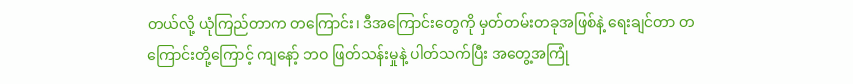တယ်လို့ ယုံကြည်တာက တကြောင်း၊ ဒီအကြောင်းတွေကို မှတ်တမ်းတခုအဖြစ်နဲ့ ရေးချင်တာ တကြောင်းတို့ကြောင့် ကျနော့် ဘဝ ဖြတ်သန်းမှုနဲ့ ပါတ်သက်ပြီး အတွေ့အကြုံ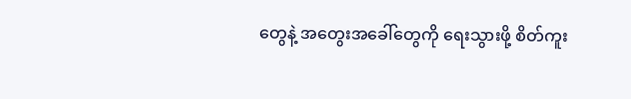တွေနဲ့ အတွေးအခေါ်တွေကို ရေးသွားဖို့ စိတ်ကူး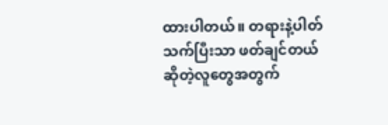ထားပါတယ်။ တရားနဲ့ပါတ်သက်ပြီးသာ ဖတ်ချင်တယ် ဆိုတဲ့လူတွေအတွက်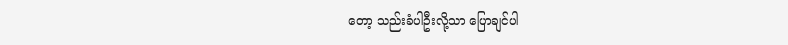တော့ သည်းခံပါဦးလို့သာ ပြောချင်ပါ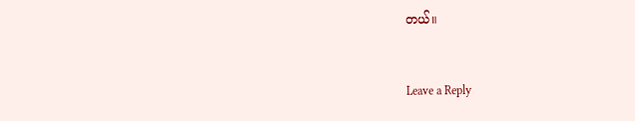တယ်။


Leave a Reply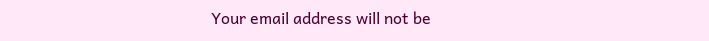Your email address will not be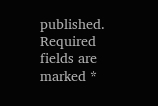published. Required fields are marked *